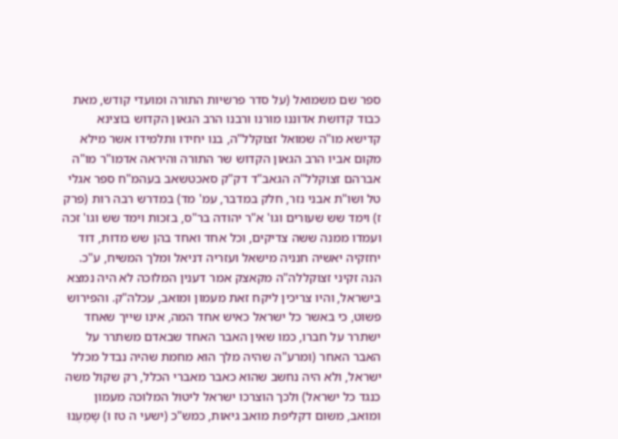ספר שם משמואל (על סדר פרשיות התורה ומועדי קודש, מאת כבוד קדושת אדוננו מורנו ורבנו הרב הגאון הקדוש בוצינא קדישא מו"ה שמואל זצוקלל"ה, בנו יחידו ותלמידו אשר מילא מקום אביו הרב הגאון הקדוש שר התורה והיראה אדמו"ר מו"ה אברהם זצוקלל"ה הגאב"ד דק"ק סאכטשאב בעהמ"ח ספר אגלי טל ושו"ת אבני נזר, חלק במדבר, עמ' מד) במדרש רבה רות (פרק ז) וימד שש שעורים וגו' א"ר יהודה בר"ס, בזכות וימד שש וגו' זכה ועמדו ממנה ששה צדיקים, וכל אחד ואחד בהן שש מדות, דוד יחזקיה יאשיה חנניה מישאל ועזריה דניאל ומלך המשיח, ע"כ.
הנה זקיני זצוקללה"ה מקאצק אמר דענין המלוכה לא היה נמצא בישראל, והיו צריכין ליקח זאת מעמון ומואב, עכלה"ק. והפירוש פשוט, כי באשר כל ישראל כאיש אחד המה, אינו שייך שאחד ישתרר על חברו, כמו שאין האבר האחד שבאדם משתרר על האבר האחר (ומרע"ה שהיה מלך הוא מחמת שהיה נבדל מכלל ישראל, ולא היה נחשב שהוא כאבר מאברי הכלל, רק שקול משה כנגד כל ישראל) ולכך הוצרכו ישראל ליטול המלוכה מעמון ומואב, משום דקליפת מואב גיאות, כמש"כ (ישעי ה טז ו) שָמַעְנוּ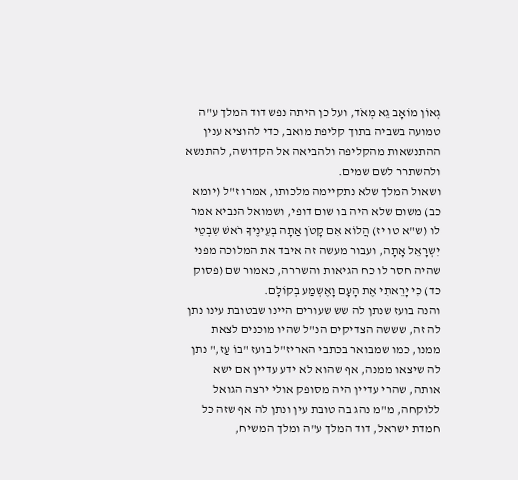גְאוֹן מוֹאָב גֵא מְאֹד, ועל כן היתה נפש דוד המלך ע"ה טמועה בשביה בתוך קליפת מואב, כדי להוציא ענין ההתנשאות מהקליפה ולהביאה אל הקדושה, להתנשא ולהשתרר לשם שמים.
ושאול המלך שלא נתקיימה מלכותו, אמרו ז"ל (יומא כב) משום שלא היה בו שום דופי, ושמואל הנביא אמר לו (ש"א טו יז) הֲלוֹא אִם קָטֹן אַתָה בְעֵינֶיךָ רֹאשׁ שִבְטֵי יִשְרָאֵל אָתָה, ועבור מעשה זה איבד את המלוכה מפני שהיה חסר לו כח הגיאות והשררה, כאמור שם (פסוק כד) כִי יָרֵאתִי אֶת הָעָם וָאֶשְמַע בְקוֹלָם.
והנה בועז שנתן לה שש שעורים היינו שבטובת עינו נתן לה זה, שששה הצדיקים הנ"ל שהיו מוכנים לצאת ממנו, כמו שמבואר בכתבי האריז"ל בועז "בוֹ עַז," נתן לה שיצאו ממנה, אף שהוא לא ידע עדיין אם ישא אותה, שהרי עדיין היה מסופק אולי ירצה הגואל ללוקחה, מ"מ נהג בה טובת עין ונתן לה אף שזה כל חמדת ישראל, דוד המלך ע"ה ומלך המשיח,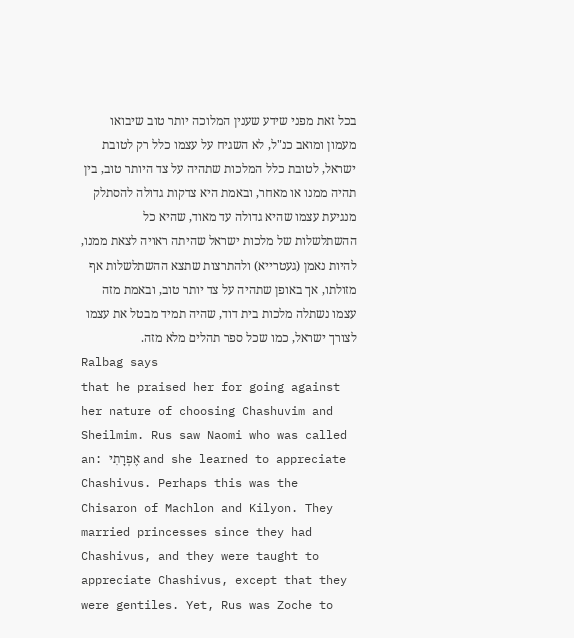בכל זאת מפני שידע שענין המלוכה יותר טוב שיבואו מעמון ומואב כנ"ל, לא השגיח על עצמו כלל רק לטובת ישראל, לטובת כלל המלכות שתהיה על צד היותר טוב, בין תהיה ממנו או מאחר, ובאמת היא צדקות גדולה להסתלק מנגיעת עצמו שהיא גדולה עד מאוד, שהיא כל ההשתלשלות של מלכות ישראל שהיתה ראויה לצאת ממנו, להיות נאמן (געטרייא) ולהתרצות שתצא ההשתלשלות אף מזולתו, אך באופן שתהיה על צד יותר טוב, ובאמת מזה עצמו נשתלה מלכות בית דוד, שהיה תמיד מבטל את עצמו לצורך ישראל, כמו שכל ספר תהלים מלא מזה.
Ralbag says
that he praised her for going against her nature of choosing Chashuvim and Sheilmim. Rus saw Naomi who was called an: אֶפְרָתִי and she learned to appreciate Chashivus. Perhaps this was the Chisaron of Machlon and Kilyon. They married princesses since they had Chashivus, and they were taught to appreciate Chashivus, except that they were gentiles. Yet, Rus was Zoche to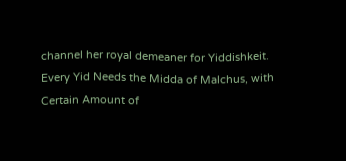channel her royal demeaner for Yiddishkeit.
Every Yid Needs the Midda of Malchus, with Certain Amount of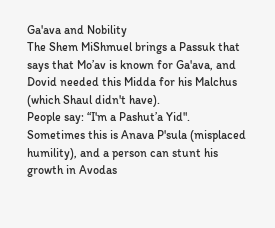Ga'ava and Nobility
The Shem MiShmuel brings a Passuk that says that Mo’av is known for Ga'ava, and Dovid needed this Midda for his Malchus (which Shaul didn't have).
People say: “I'm a Pashut’a Yid". Sometimes this is Anava P'sula (misplaced humility), and a person can stunt his growth in Avodas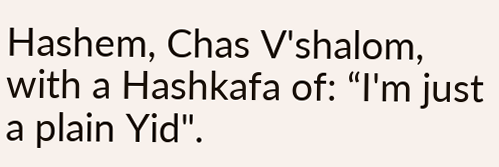Hashem, Chas V'shalom, with a Hashkafa of: “I'm just a plain Yid".